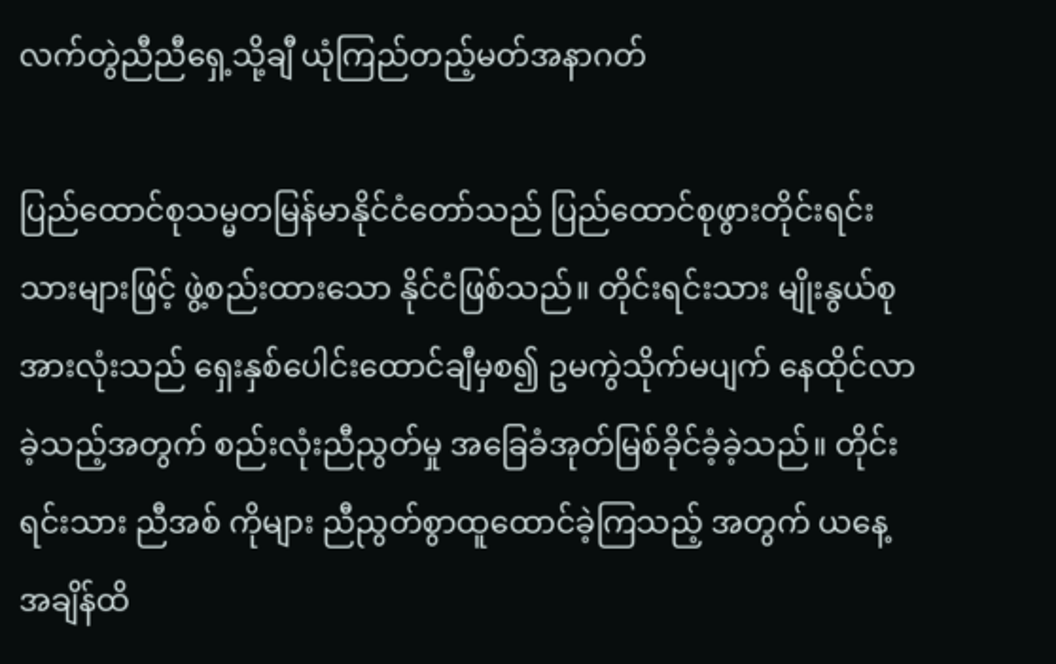လက်တွဲညီညီရှေ့သို့ချီ ယုံကြည်တည့်မတ်အနာဂတ်

ပြည်ထောင်စုသမ္မတမြန်မာနိုင်ငံတော်သည် ပြည်ထောင်စုဖွားတိုင်းရင်းသားများဖြင့် ဖွဲ့စည်းထားသော နိုင်ငံဖြစ်သည်။ တိုင်းရင်းသား မျိုးနွယ်စုအားလုံးသည် ရှေးနှစ်ပေါင်းထောင်ချီမှစ၍ ဥမကွဲသိုက်မပျက် နေထိုင်လာခဲ့သည့်အတွက် စည်းလုံးညီညွတ်မှု အခြေခံအုတ်မြစ်ခိုင်ခံ့ခဲ့သည်။ တိုင်းရင်းသား ညီအစ် ကိုများ ညီညွတ်စွာထူထောင်ခဲ့ကြသည့် အတွက် ယနေ့အချိန်ထိ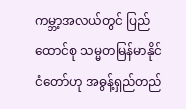ကမ္ဘာ့အလယ်တွင် ပြည်ထောင်စု သမ္မတမြန်မာနိုင်ငံတော်ဟု အဓွန့်ရှည်တည်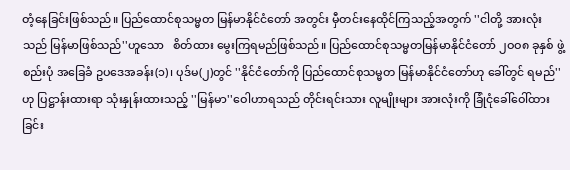တံ့နေခြင်းဖြစ်သည်။ ပြည်ထောင်စုသမ္မတ မြန်မာနိုင်ငံတော် အတွင်း မှီတင်းနေထိုင်ကြသည့်အတွက် ''ငါတို့ အားလုံးသည် မြန်မာဖြစ်သည်''ဟူသော   စိတ်ထား မွေးကြရမည်ဖြစ်သည်။ ပြည်ထောင်စုသမ္မတမြန်မာနိုင်ငံတော် ၂ဝဝ၈ ခုနှစ် ဖွဲ့စည်းပုံ အခြေခံ ဥပဒေအခန်း(၁)၊ ပုဒ်မ(၂)တွင် ''နိုင်ငံတော်ကို ပြည်ထောင်စုသမ္မတ မြန်မာနိုင်ငံတော်ဟု ခေါ်တွင် ရမည်''ဟု ပြဋ္ဌာန်းထားရာ သုံးနှုန်းထားသည့် ''မြန်မာ''ဝေါဟာရသည် တိုင်းရင်းသား လူမျိုးများ အားလုံးကို ခြုံငုံခေါ်ဝေါ်ထားခြင်း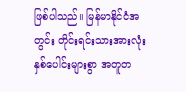ဖြစ်ပါသည်။ မြန်မာနိုင်ငံအတွင်း တိုင်းရင်းသားအားလုံး  နှစ်ပေါင်းများစွာ အတူတ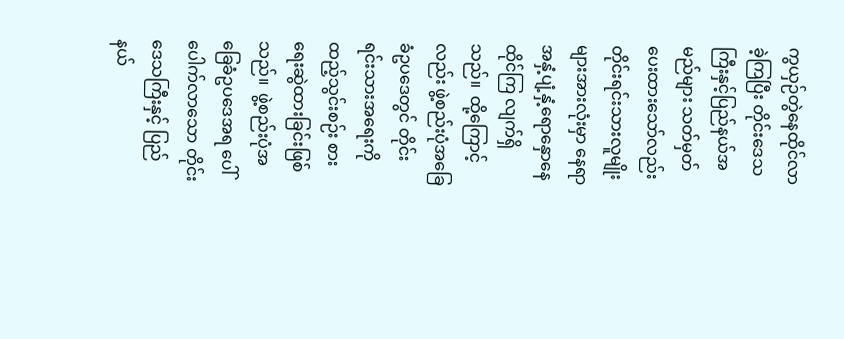ကွယှဉ်တွဲနေထိုင်လာခဲ့ကြပြီး တိုင်းဒေသကြီးနှင့်ပြည်နယ်အမည်များ သတ်မှတ်ပေးထားသော်လည်း တိုင်းရင်းသားလူမျိုးများအားလုံးမှာ နေရာအနှံ့ပျံ့နှံ့ရောနှောနေထိုင်ကြ လျက်ရှိသည်။  ထို့ကြောင့်လည်း ဖွဲ့စည်းပုံအခြေခံဥပဒေတွင် တိုင်းရင်းသားအရေးကို ထည့်သွင်းစဉ်း စားရေးဆွဲထားခြင်းဖြစ်သည်။  ဖွဲ့စည်းပုံအခြေခံဥပဒေအရ ပေါ်ပေါက်လာသော တိုင်းဒေသကြီးနှင့် ပြည်နယ်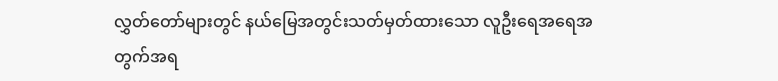လွှတ်တော်များတွင် နယ်မြေအတွင်းသတ်မှတ်ထားသော လူဦးရေအရေအတွက်အရ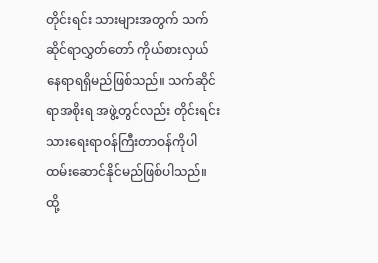တိုင်းရင်း သားများအတွက် သက်ဆိုင်ရာလွှတ်တော် ကိုယ်စားလှယ်နေရာရရှိမည်ဖြစ်သည်။ သက်ဆိုင်ရာအစိုးရ အဖွဲ့တွင်လည်း တိုင်းရင်းသားရေးရာဝန်ကြီးတာဝန်ကိုပါ ထမ်းဆောင်နိုင်မည်ဖြစ်ပါသည်။ ထို့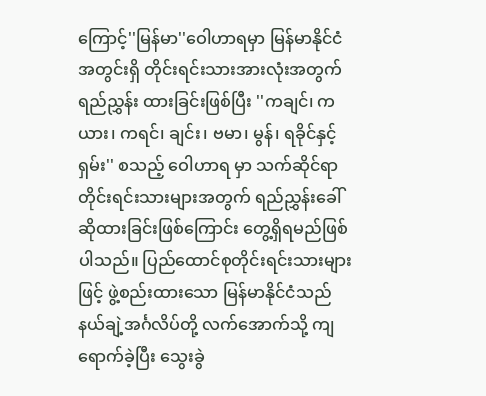ကြောင့်''မြန်မာ''ဝေါဟာရမှာ မြန်မာနိုင်ငံအတွင်းရှိ တိုင်းရင်းသားအားလုံးအတွက် ရည်ညွှန်း ထားခြင်းဖြစ်ပြီး ''ကချင်၊ ကယား၊ ကရင်၊ ချင်း၊ ဗမာ၊ မွန်၊ ရခိုင်နှင့် ရှမ်း'' စသည့် ဝေါဟာရ မှာ သက်ဆိုင်ရာတိုင်းရင်းသားများအတွက် ရည်ညွှန်းခေါ်ဆိုထားခြင်းဖြစ်ကြောင်း တွေ့ရှိရမည်ဖြစ်ပါသည်။ ပြည်ထောင်စုတိုင်းရင်းသားများဖြင့် ဖွဲ့စည်းထားသော မြန်မာနိုင်ငံသည် နယ်ချဲ့အင်္ဂလိပ်တို့ လက်အောက်သို့ ကျရောက်ခဲ့ပြီး သွေးခွဲ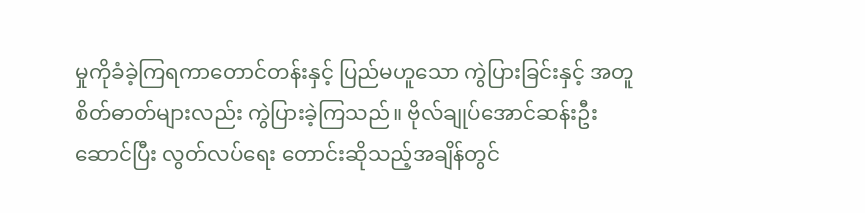မှုကိုခံခဲ့ကြရကာတောင်တန်းနှင့် ပြည်မဟူသော ကွဲပြားခြင်းနှင့် အတူ စိတ်ဓာတ်များလည်း ကွဲပြားခဲ့ကြသည်။ ဗိုလ်ချုပ်အောင်ဆန်းဦးဆောင်ပြီး လွတ်လပ်ရေး တောင်းဆိုသည့်အချိန်တွင်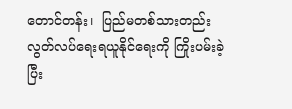တောင်တန်း၊  ပြည်မတစ်သားတည်း လွတ်လပ်ရေးရယူနိုင်ရေးကို ကြိုးပမ်းခဲ့ပြီး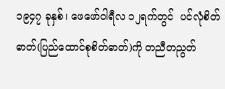၁၉၄၇ ခုနှစ်၊ ဖေဖော်ဝါရီလ ၁၂ရက်တွင်  ပင်လုံစိတ်ဓာတ်(ပြည်ထောင်စုစိတ်ဓာတ်)ကို တညီတညွတ်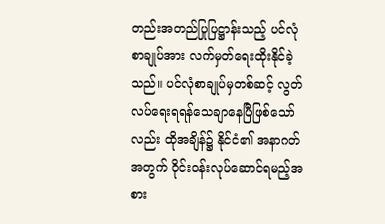တည်းအတည်ပြုပြဋ္ဌာန်းသည့် ပင်လုံစာချုပ်အား လက်မှတ်ရေးထိုးနိုင်ခဲ့သည်။ ပင်လုံစာချုပ်မှတစ်ဆင့် လွတ်လပ်ရေးရရန်သေချာနေပြီဖြစ်သော်လည်း ထိုအချိန်၌ နိုင်ငံ၏ အနာဂတ်အတွက် ဝိုင်းဝန်းလုပ်ဆောင်ရမည့်အစား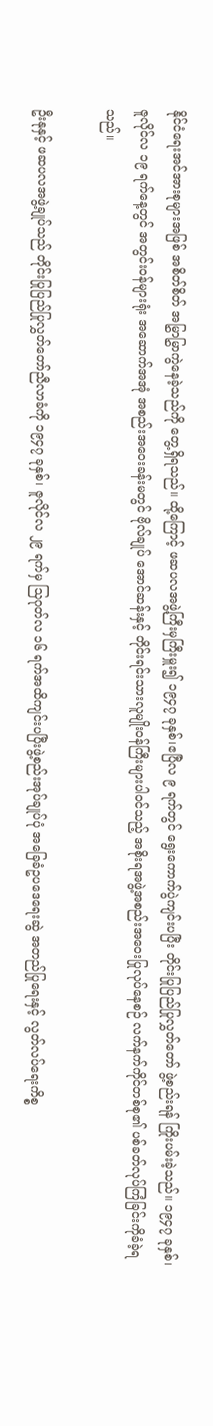နိုင်ငံရေးအင်အားစုများအဖြစ် အစိတ်စိတ် အမြွှာမြွှာကွဲနေခဲ့သည်ကို တွေ့ရှိရသည်။ ထို့ကြောင့် ဖဆပလအဖွဲ့ကြီးမှကြီးမှူး၍ ၁၉၄၇ ခုနှစ်၊ဧပြီလ ၉ ရက်တွင် ရွေးကောက်ပွဲကျင်းပပြီး တိုင်းပြုပြည်ပြုလွှတ်တော် ဖွဲ့စည်းရန် ကြိုးပမ်းခဲ့သည်။ ၁၉၄၇ ခုနှစ်၊ ဇူလိုင်လ ၁၉ ရက်နေ့တွင် အတွင်းဝန်များရုံး အဆောက်အအုံ အစည်းအဝေးခန်းမတွင် ဗိုလ်ချုပ် အောင်ဆန်းနှင့် တိုင်းရင်းသားလူမျိုးဝန်ကြီးများပါဝင်သည့် အစိုးရအဖွဲ့အစည်းအဝေးပြုလုပ်နေစဉ် လက်နက်ကိုင်တစ်စု၏ ပစ်ခတ်လုပ်ကြံခြင်းကိုခံခဲ့ရသည်။

ဦးနုနှင့် ဖဆပလအဖွဲ့ချုပ်သည် တိုင်းပြုပြည်ပြုလွှတ်တော်ညီလာခံကို ၁၉၄၇ ခုနှစ်၊ ဇူလိုင်လ ၂၉ ရက်မှ သြဂုတ်လ ၁၆ ရက်အထိကျင်းပပြီးဖွဲ့စည်းအုပ်ချုပ်ပုံ အခြေခံဥပဒေရေးဆွဲ အတည်ပြုရေးနှင့် လွတ်လပ်ရေးကိစ္စ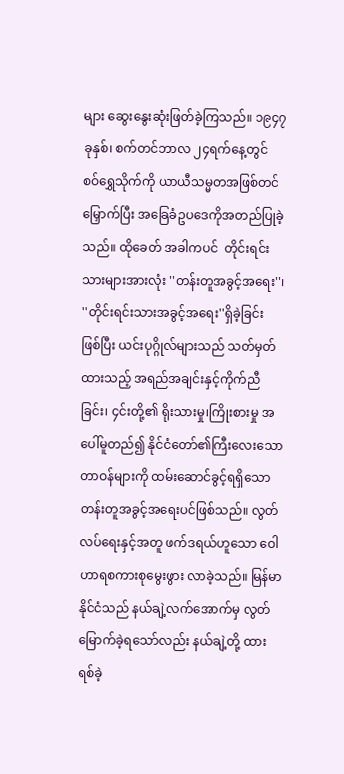များ ဆွေးနွေးဆုံးဖြတ်ခဲ့ကြသည်။ ၁၉၄၇ ခုနှစ်၊ စက်တင်ဘာလ ၂၄ရက်နေ့တွင် စဝ်ရွှေသိုက်ကို ယာယီသမ္မတအဖြစ်တင်မြှောက်ပြီး အခြေခံဥပဒေကိုအတည်ပြုခဲ့သည်။ ထိုခေတ် အခါကပင်  တိုင်းရင်းသားများအားလုံး ''တန်းတူအခွင့်အရေး''၊ ''တိုင်းရင်းသားအခွင့်အရေး''ရှိခဲ့ခြင်း ဖြစ်ပြီး ယင်းပုဂ္ဂိုလ်များသည် သတ်မှတ်ထားသည့် အရည်အချင်းနှင့်ကိုက်ညီခြင်း၊ ၄င်းတို့၏ ရိုးသားမှု၊ကြိုးစားမှု အပေါ်မူတည်၍ နိုင်ငံတော်၏ကြီးလေးသောတာဝန်များကို ထမ်းဆောင်ခွင့်ရရှိသော  တန်းတူအခွင့်အရေးပင်ဖြစ်သည်။ လွတ်လပ်ရေးနှင့်အတူ ဖက်ဒရယ်ဟူသော ဝေါဟာရစကားစုမွေးဖွား လာခဲ့သည်။ မြန်မာနိုင်ငံသည် နယ်ချဲ့လက်အောက်မှ လွတ်မြောက်ခဲ့ရသော်လည်း နယ်ချဲ့တို့ ထားရစ်ခဲ့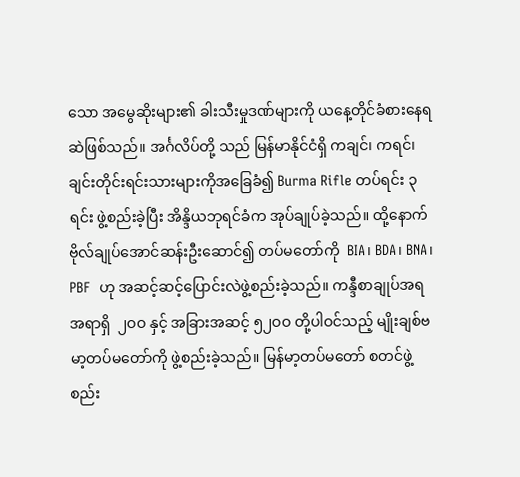သော အမွေဆိုးများ၏ ခါးသီးမှုဒဏ်များကို ယနေ့တိုင်ခံစားနေရဆဲဖြစ်သည်။ အင်္ဂလိပ်တို့ သည် မြန်မာနိုင်ငံရှိ ကချင်၊ ကရင်၊ ချင်းတိုင်းရင်းသားများကိုအခြေခံ၍ Burma Rifle တပ်ရင်း ၃ ရင်း ဖွဲ့စည်းခဲ့ပြီး အိန္ဒိယဘုရင်ခံက အုပ်ချုပ်ခဲ့သည်။ ထို့နောက် ဗိုလ်ချုပ်အောင်ဆန်းဦးဆောင်၍ တပ်မတော်ကို  BIA၊ BDA၊ BNA၊ PBF  ဟု အဆင့်ဆင့်ပြောင်းလဲဖွဲ့စည်းခဲ့သည်။ ကန္ဒီစာချုပ်အရ အရာရှိ  ၂ဝဝ နှင့် အခြားအဆင့် ၅၂ဝဝ တို့ပါဝင်သည့် မျိုးချစ်ဗမာ့တပ်မတော်ကို ဖွဲ့စည်းခဲ့သည်။ မြန်မာ့တပ်မတော် စတင်ဖွဲ့စည်း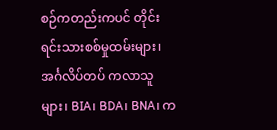စဉ်ကတည်းကပင် တိုင်းရင်းသားစစ်မှုထမ်းများ၊ အင်္ဂလိပ်တပ် ကလာသူများ၊ BIA၊ BDA၊ BNA၊ က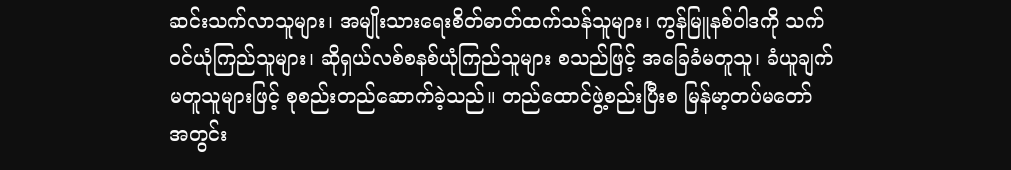ဆင်းသက်လာသူများ၊ အမျိုးသားရေးစိတ်ဓာတ်ထက်သန်သူများ၊ ကွန်မြူနစ်ဝါဒကို သက်ဝင်ယုံကြည်သူများ၊ ဆိုရှယ်လစ်စနစ်ယုံကြည်သူများ စသည်ဖြင့် အခြေခံမတူသူ၊ ခံယူချက်မတူသူများဖြင့် စုစည်းတည်ဆောက်ခဲ့သည်။ တည်ထောင်ဖွဲ့စည်းပြီးစ မြန်မာ့တပ်မတော် အတွင်း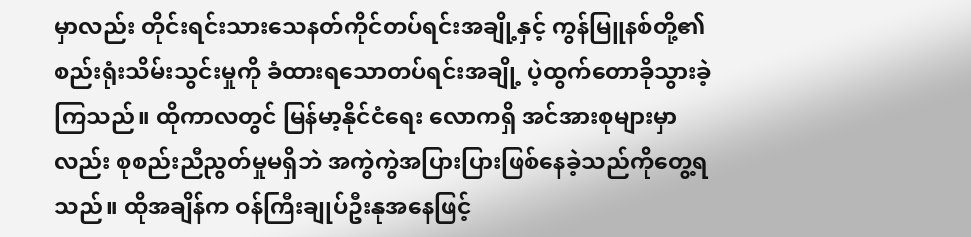မှာလည်း တိုင်းရင်းသားသေနတ်ကိုင်တပ်ရင်းအချို့နှင့် ကွန်မြူနစ်တို့၏ စည်းရုံးသိမ်းသွင်းမှုကို ခံထားရသောတပ်ရင်းအချို့ ပဲ့ထွက်တောခိုသွားခဲ့ကြသည်။ ထိုကာလတွင် မြန်မာ့နိုင်ငံရေး လောကရှိ အင်အားစုများမှာလည်း စုစည်းညီညွတ်မှုမရှိဘဲ အကွဲကွဲအပြားပြားဖြစ်နေခဲ့သည်ကိုတွေ့ရသည်။ ထိုအချိန်က ဝန်ကြီးချုပ်ဦးနုအနေဖြင့်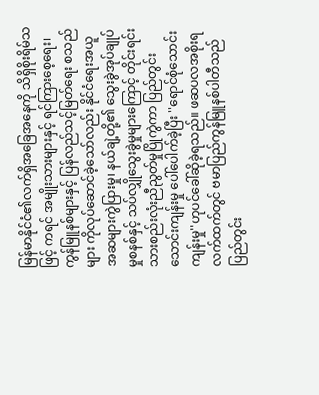မြန်မာနိုင်ငံ၏လက်ရှိအခြေအနေကို သိရှိစိုးရိမ်သဖြင့် ကရင် အမျိုးသားများနှင့် ရင်ကြားစေ့ရေး၊ ကွန်မြူနစ်များနှင့် ပြန်လည်သင့်မြတ်ရေး စသည်များ ကိုလုပ်ဆောင်ခဲ့သော်လည်း နိုင်ငံရေးအယူအဆများကွဲပြားမှု၊ နယ်ချဲ့တို့၏ သွေးခွဲအုပ်ချုပ်မှုစနစ်နှင့် သပ်လျှိုသွေးခွဲမှုများကြောင့် တိုင်းရင်းသားစည်းလုံးညီညွတ်မှုပြိုကွဲကာ ပြည်တွင်းသောင်းကျန်းမှု ပေါ်ပေါက်ခဲ့ပြီး ''ရောင်စုံသောင်းကျန်းမှု''ဟုပင်ခေါ်ဆိုခဲ့ရသည်။ ဖဆပလအစိုးရလက်ထက်တွင် ဗမာပြည်ကွန်မြူနစ်ပါတီသည် ပြည်တွင်း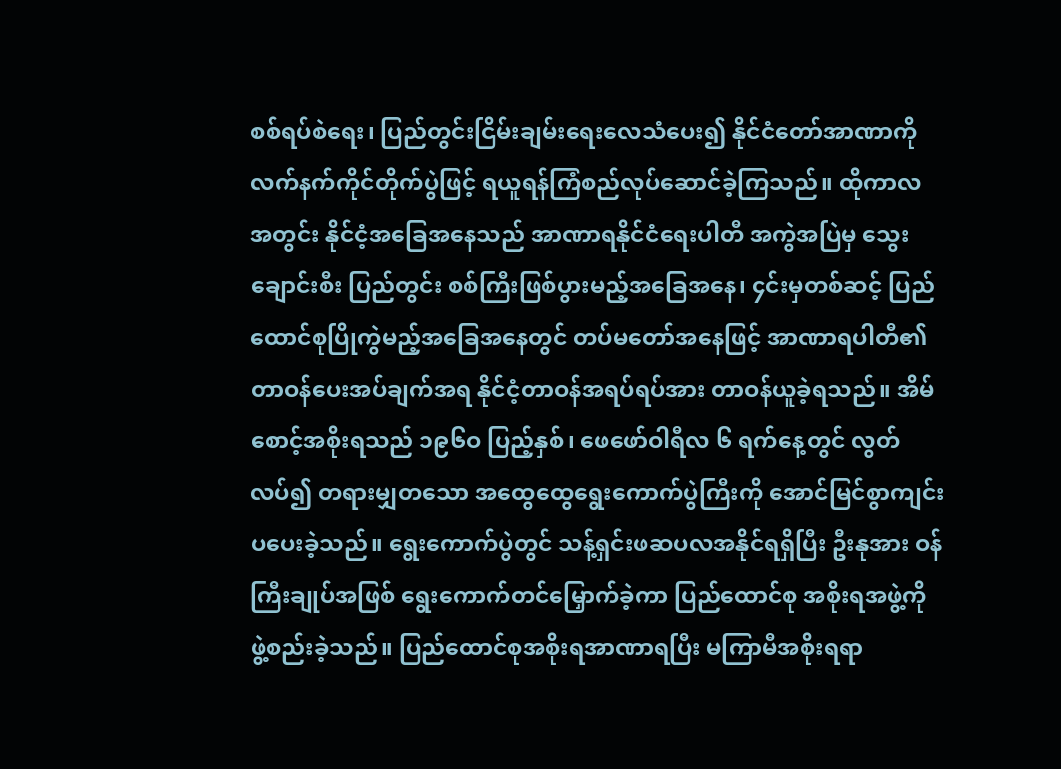စစ်ရပ်စဲရေး၊ ပြည်တွင်းငြိမ်းချမ်းရေးလေသံပေး၍ နိုင်ငံတော်အာဏာကို လက်နက်ကိုင်တိုက်ပွဲဖြင့် ရယူရန်ကြံစည်လုပ်ဆောင်ခဲ့ကြသည်။ ထိုကာလ အတွင်း နိုင်ငံ့အခြေအနေသည် အာဏာရနိုင်ငံရေးပါတီ အကွဲအပြဲမှ သွေးချောင်းစီး ပြည်တွင်း စစ်ကြီးဖြစ်ပွားမည့်အခြေအနေ၊ ၄င်းမှတစ်ဆင့် ပြည်ထောင်စုပြိုကွဲမည့်အခြေအနေတွင် တပ်မတော်အနေဖြင့် အာဏာရပါတီ၏ တာဝန်ပေးအပ်ချက်အရ နိုင်ငံ့တာဝန်အရပ်ရပ်အား တာဝန်ယူခဲ့ရသည်။ အိမ်စောင့်အစိုးရသည် ၁၉၆ဝ ပြည့်နှစ်၊ ဖေဖော်ဝါရီလ ၆ ရက်နေ့တွင် လွတ်လပ်၍ တရားမျှတသော အထွေထွေရွေးကောက်ပွဲကြီးကို အောင်မြင်စွာကျင်းပပေးခဲ့သည်။ ရွေးကောက်ပွဲတွင် သန့်ရှင်းဖဆပလအနိုင်ရရှိပြီး ဦးနုအား ဝန်ကြီးချုပ်အဖြစ် ရွေးကောက်တင်မြှောက်ခဲ့ကာ ပြည်ထောင်စု အစိုးရအဖွဲ့ကို ဖွဲ့စည်းခဲ့သည်။ ပြည်ထောင်စုအစိုးရအာဏာရပြီး မကြာမီအစိုးရရာ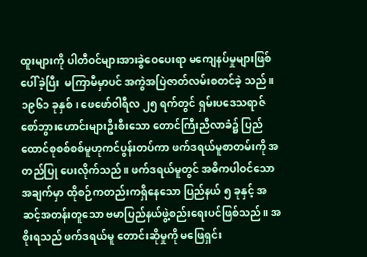ထူးများကို ပါတီဝင်များအားခွဲဝေပေးရာ မကျေနပ်မှုများဖြစ်ပေါ်ခဲ့ပြီး  မကြာမီမှာပင် အကွဲအပြဲဇာတ်လမ်းစတင်ခဲ့ သည်။ ၁၉၆၁ ခုနှစ်၊ ဖေဖော်ဝါရီလ ၂၅ ရက်တွင် ရှမ်းပဒေသရာဇ် စော်ဘွားဟောင်းများဦးစီးသော တောင်ကြီးညီလာခံ၌ ပြည်ထောင်စုစစ်စစ်မူဟုကင်ပွန်းတပ်ကာ ဖက်ဒရယ်မူစာတမ်းကို အတည်ပြု ပေးလိုက်သည်။ ဖက်ဒရယ်မူတွင် အဓိကပါဝင်သောအချက်မှာ ထိုစဉ်ကတည်းကရှိနေသော ပြည်နယ် ၅ ခုနှင့် အဆင့်အတန်းတူသော ဗမာပြည်နယ်ဖွဲ့စည်းရေးပင်ဖြစ်သည်။ အစိုးရသည် ဖက်ဒရယ်မူ တောင်းဆိုမှုကို မဖြေရှင်း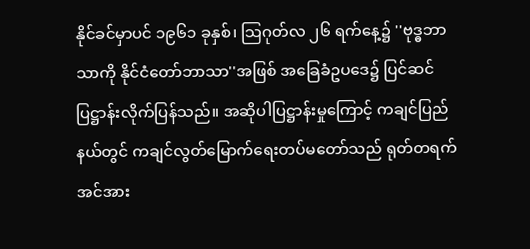နိုင်ခင်မှာပင် ၁၉၆၁ ခုနှစ်၊ သြဂုတ်လ ၂၆ ရက်နေ့၌ ''ဗုဒ္ဓဘာသာကို နိုင်ငံတော်ဘာသာ''အဖြစ် အခြေခံဥပဒေ၌ ပြင်ဆင်ပြဋ္ဌာန်းလိုက်ပြန်သည်။ အဆိုပါပြဋ္ဌာန်းမှုကြောင့် ကချင်ပြည်နယ်တွင် ကချင်လွတ်မြောက်ရေးတပ်မတော်သည် ရုတ်တရက်အင်အား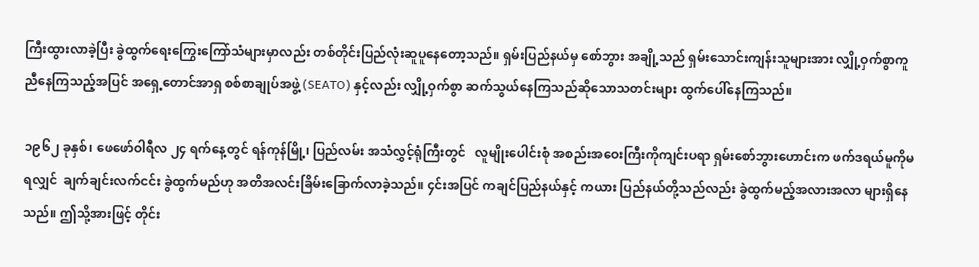ကြီးထွားလာခဲ့ပြီး ခွဲထွက်ရေးကြွေးကြော်သံများမှာလည်း တစ်တိုင်းပြည်လုံးဆူပူနေတော့သည်။ ရှမ်းပြည်နယ်မှ စော်ဘွား အချို့သည် ရှမ်းသောင်းကျန်းသူများအား လျှို့ဝှက်စွာကူညီနေကြသည့်အပြင် အရှေ့တောင်အာရှ စစ်စာချုပ်အဖွဲ့ (SEATO) နှင့်လည်း လျှို့ဝှက်စွာ ဆက်သွယ်နေကြသည်ဆိုသောသတင်းများ ထွက်ပေါ်နေကြသည်။

၁၉၆၂ ခုနှစ်၊ ဖေဖော်ဝါရီလ ၂၄ ရက်နေ့တွင် ရန်ကုန်မြို့၊ ပြည်လမ်း အသံလွှင့်ရုံကြီးတွင်   လူမျိုးပေါင်းစုံ အစည်းအဝေးကြီးကိုကျင်းပရာ ရှမ်းစော်ဘွားဟောင်းက ဖက်ဒရယ်မူကိုမရလျှင်  ချက်ချင်းလက်ငင်း ခွဲထွက်မည်ဟု အတိအလင်းခြိမ်းခြောက်လာခဲ့သည်။ ၄င်းအပြင် ကချင်ပြည်နယ်နှင့် ကယား ပြည်နယ်တို့သည်လည်း ခွဲထွက်မည့်အလားအလာ များရှိနေသည်။ ဤသို့အားဖြင့် တိုင်း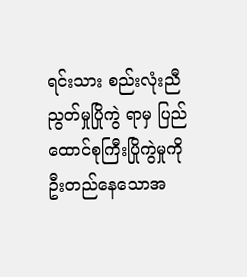ရင်းသား စည်းလုံးညီညွတ်မှုပြိုကွဲ ရာမှ ပြည်ထောင်စုကြီးပြိုကွဲမှုကို ဦးတည်နေသောအ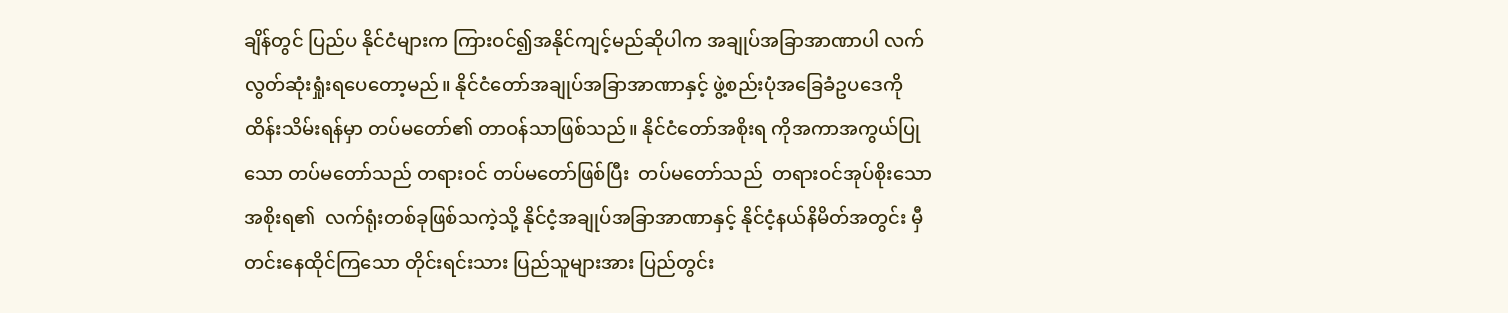ချိန်တွင် ပြည်ပ နိုင်ငံများက ကြားဝင်၍အနိုင်ကျင့်မည်ဆိုပါက အချုပ်အခြာအာဏာပါ လက်လွတ်ဆုံးရှုံးရပေတော့မည်။ နိုင်ငံတော်အချုပ်အခြာအာဏာနှင့် ဖွဲ့စည်းပုံအခြေခံဥပဒေကို ထိန်းသိမ်းရန်မှာ တပ်မတော်၏ တာဝန်သာဖြစ်သည်။ နိုင်ငံတော်အစိုးရ ကိုအကာအကွယ်ပြုသော တပ်မတော်သည် တရားဝင် တပ်မတော်ဖြစ်ပြီး  တပ်မတော်သည်  တရားဝင်အုပ်စိုးသောအစိုးရ၏  လက်ရုံးတစ်ခုဖြစ်သကဲ့သို့ နိုင်ငံ့အချုပ်အခြာအာဏာနှင့် နိုင်ငံ့နယ်နိမိတ်အတွင်း မှီတင်းနေထိုင်ကြသော တိုင်းရင်းသား ပြည်သူများအား ပြည်တွင်း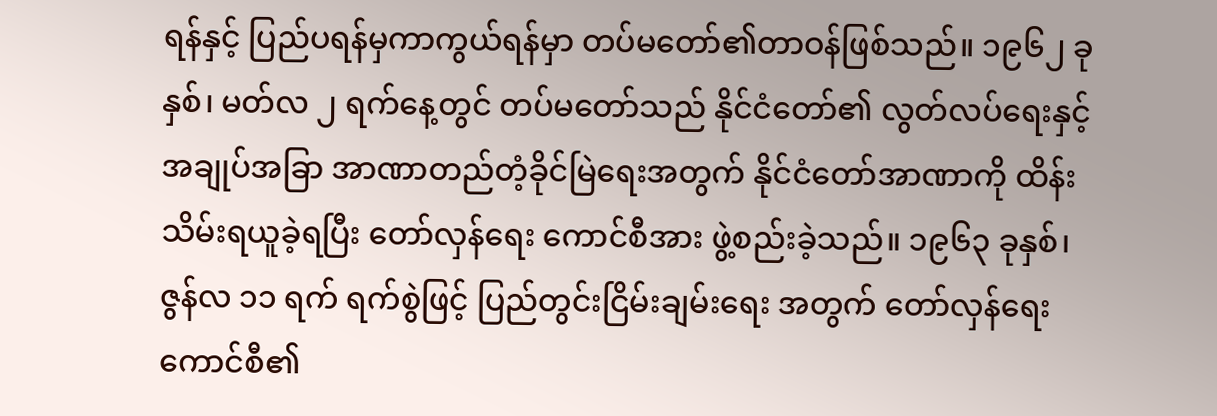ရန်နှင့် ပြည်ပရန်မှကာကွယ်ရန်မှာ တပ်မတော်၏တာဝန်ဖြစ်သည်။ ၁၉၆၂ ခုနှစ်၊ မတ်လ ၂ ရက်နေ့တွင် တပ်မတော်သည် နိုင်ငံတော်၏ လွတ်လပ်ရေးနှင့် အချုပ်အခြာ အာဏာတည်တံ့ခိုင်မြဲရေးအတွက် နိုင်ငံတော်အာဏာကို ထိန်းသိမ်းရယူခဲ့ရပြီး တော်လှန်ရေး ကောင်စီအား ဖွဲ့စည်းခဲ့သည်။ ၁၉၆၃ ခုနှစ်၊ ဇွန်လ ၁၁ ရက် ရက်စွဲဖြင့် ပြည်တွင်းငြိမ်းချမ်းရေး အတွက် တော်လှန်ရေးကောင်စီ၏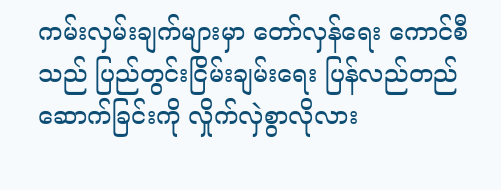ကမ်းလှမ်းချက်များမှာ တော်လှန်ရေး ကောင်စီသည် ပြည်တွင်းငြိမ်းချမ်းရေး ပြန်လည်တည်ဆောက်ခြင်းကို လှိုက်လှဲစွာလိုလား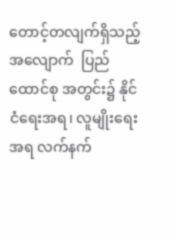တောင့်တလျက်ရှိသည့်အလျောက်  ပြည်ထောင်စု အတွင်း၌ နိုင်ငံရေးအရ၊ လူမျိုးရေးအရ လက်နက်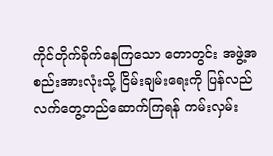ကိုင်တိုက်ခိုက်နေကြသော တောတွင်း အဖွဲ့အစည်းအားလုံးသို့ ငြိမ်းချမ်းရေးကို ပြန်လည်လက်တွေ့တည်ဆောက်ကြရန် ကမ်းလှမ်း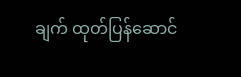ချက် ထုတ်ပြန်ဆောင်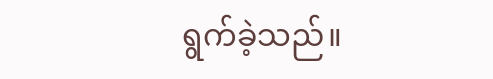ရွက်ခဲ့သည်။